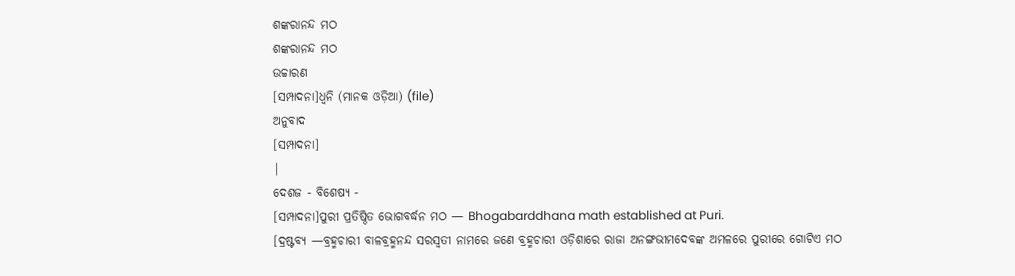ଶଙ୍କରାନନ୍ଦ ମଠ
ଶଙ୍କରାନନ୍ଦ ମଠ
ଉଚ୍ଚାରଣ
[ସମ୍ପାଦନା]ଧ୍ୱନି (ମାନକ ଓଡ଼ିଆ) (file)
ଅନୁବାଦ
[ସମ୍ପାଦନା]
|
ଦେଶଜ - ବିଶେଷ୍ୟ -
[ସମ୍ପାଦନା]ପୁରୀ ପ୍ରତିଷ୍ଠିତ ଭୋଗବର୍ଦ୍ଧନ ମଠ — Bhogabarddhana math established at Puri.
[ଦ୍ରଷ୍ଟବ୍ୟ —ବ୍ରହ୍ମଚାରୀ ବାଳବ୍ରହ୍ମନନ୍ଦ ସରସ୍ୱତୀ ନାମରେ ଜଣେ ବ୍ରହ୍ମଚାରୀ ଓଡ଼ିଶାରେ ରାଜା ଅନଙ୍ଗଭୀମଦେବଙ୍କ ଅମଳରେ ପୁରୀରେ ଗୋଟିଏ ମଠ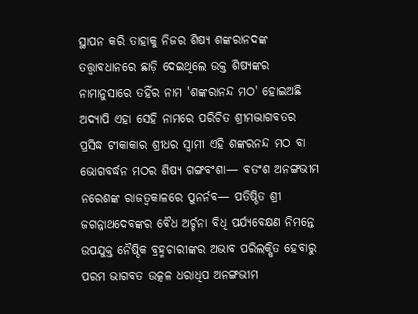ସ୍ଥାପନ କରି ତାହାକୁ ନିଜର ଶିଷ୍ୟ ଶଙ୍କରାନଦଙ୍କ ତତ୍ତ୍ୱାବଧାନରେ ଛାଡ଼ି ଦେଇଥିଲେ ଉକ୍ତ ଶିଷ୍ୟଙ୍କର ନାମାନୁସାରେ ତହିଁର ନାମ 'ଶଙ୍କରାନନ୍ଦ ମଠ' ହୋଇଅଛି ଅଦ୍ୟାପି ଏହା ସେହି ନାମରେ ପରିଚିତ ଶ୍ରୀମଦ୍ଭାଗବତର ପ୍ରସିଦ୍ଧ ଟୀକାକାର ଶ୍ରୀଧର ସ୍ୱାମୀ ଏହି ଶଙ୍କରନନ୍ଦ ମଠ ବା ଭୋଗବର୍ଦ୍ଧନ ମଠର ଶିଷ୍ୟ ଗଙ୍ଗବଂଶା— ବତଂଶ ଅନଙ୍ଗଭୀମ ନରେଶଙ୍କ ରାଜତ୍ୱକାଳରେ ପୁନର୍ନବ— ପତିଷ୍ଠିତ ଶ୍ରୀ ଜଗନ୍ନାଥଦେବଙ୍କର ବୈଧ ଅର୍ଚ୍ଚନା ବିଧି ପର୍ଯ୍ୟବେକ୍ଷଣ ନିମନ୍ତେ ଉପଯୁକ୍ତ ନୈଷ୍ଠିକ ବ୍ରହ୍ମଚାରୀଙ୍କର ଅଭାବ ପରିଲକ୍ଷିତ ହେବାରୁ ପରମ ଭାଗବତ ଉତ୍କଳ ଧରାଧିପ ଅନଙ୍ଗଭୀମ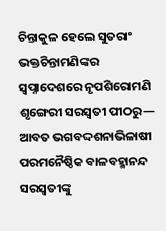ଚିନ୍ତାକୁଳ ହେଲେ ସୁତରାଂ ଭକ୍ତଚିନ୍ତାମଣିଙ୍କର ସ୍ୱପ୍ନାଦେଶରେ ନୃପଶିରୋମଣି ଶୃଙ୍ଗେରୀ ସରସ୍ୱତୀ ପୀଠରୁ— ଆବତ ଭଗବଦ୍ଦଶନାଭିଳାଷୀ ପରମନୈଷ୍ଠିକ ବାଳବହ୍ମାନନ୍ଦ ସରସ୍ୱତୀଙ୍କୁ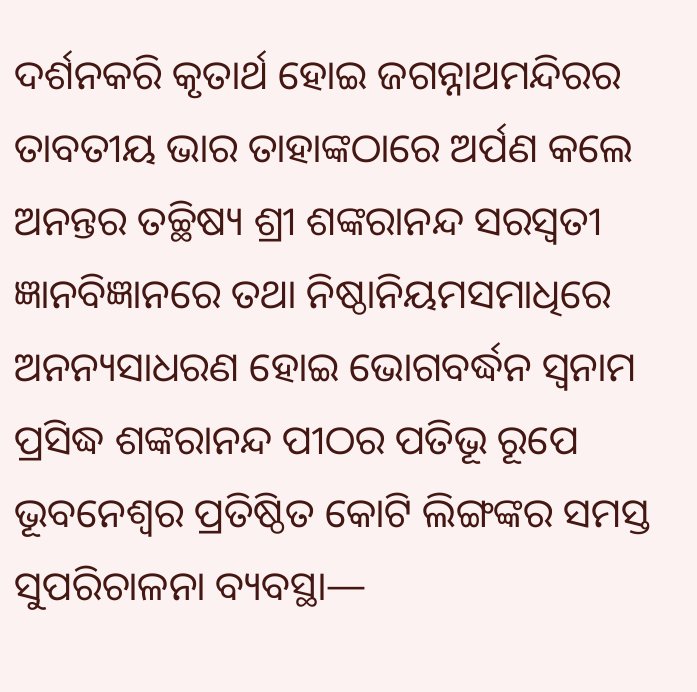ଦର୍ଶନକରି କୃତାର୍ଥ ହୋଇ ଜଗନ୍ନାଥମନ୍ଦିରର ତାବତୀୟ ଭାର ତାହାଙ୍କଠାରେ ଅର୍ପଣ କଲେ ଅନନ୍ତର ତଚ୍ଛିଷ୍ୟ ଶ୍ରୀ ଶଙ୍କରାନନ୍ଦ ସରସ୍ୱତୀ ଜ୍ଞାନବିଜ୍ଞାନରେ ତଥା ନିଷ୍ଠାନିୟମସମାଧିରେ ଅନନ୍ୟସାଧରଣ ହୋଇ ଭୋଗବର୍ଦ୍ଧନ ସ୍ୱନାମ ପ୍ରସିଦ୍ଧ ଶଙ୍କରାନନ୍ଦ ପୀଠର ପତିଭୂ ରୂପେ ଭୂବନେଶ୍ୱର ପ୍ରତିଷ୍ଠିତ କୋଟି ଲିଙ୍ଗଙ୍କର ସମସ୍ତ ସୁପରିଚାଳନା ବ୍ୟବସ୍ଥା—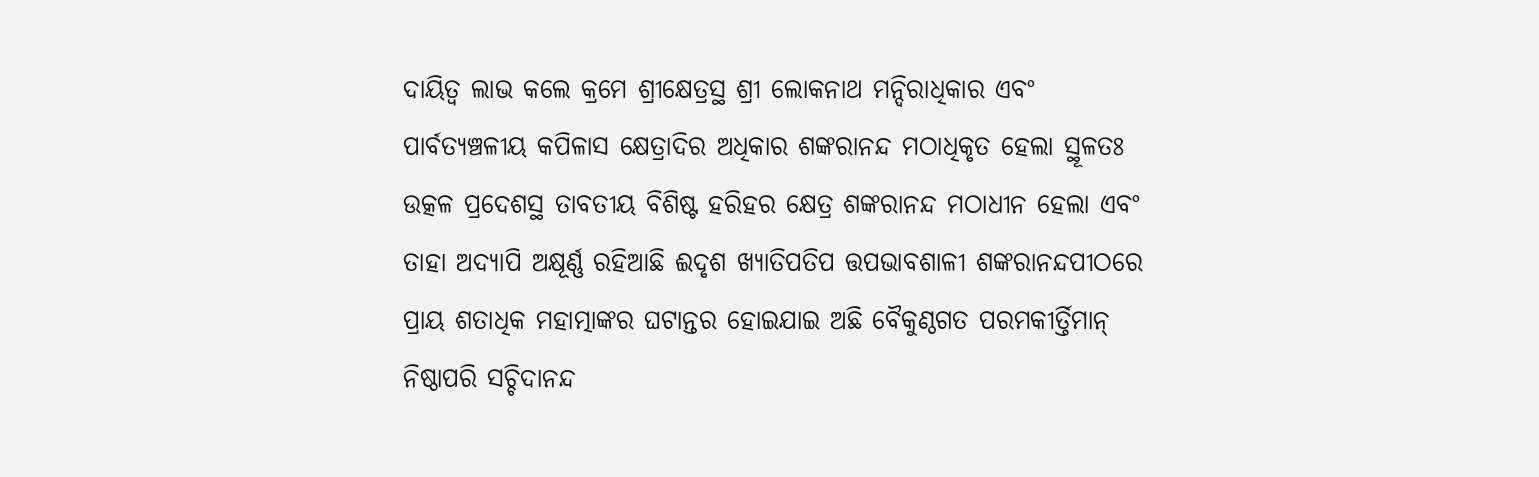ଦାୟିତ୍ୱ ଲାଭ କଲେ କ୍ରମେ ଶ୍ରୀକ୍ଷେତ୍ରସ୍ଥ ଶ୍ରୀ ଲୋକନାଥ ମନ୍ଦିରାଧିକାର ଏବଂ ପାର୍ବତ୍ୟଞ୍ଚଳୀୟ କପିଳାସ କ୍ଷେତ୍ରାଦିର ଅଧିକାର ଶଙ୍କରାନନ୍ଦ ମଠାଧିକୃତ ହେଲା ସ୍ଥୂଳତଃ ଉତ୍କଳ ପ୍ରଦେଶସ୍ଥ ତାବତୀୟ ବିଶିଷ୍ଟ ହରିହର କ୍ଷେତ୍ର ଶଙ୍କରାନନ୍ଦ ମଠାଧୀନ ହେଲା ଏବଂ ତାହା ଅଦ୍ୟାପି ଅକ୍ଷୂର୍ଣ୍ଣ ରହିଆଛି ଈଦୃଶ ଖ୍ୟାତିପତିପ ତ୍ତପଭାବଶାଳୀ ଶଙ୍କରାନନ୍ଦପୀଠରେ ପ୍ରାୟ ଶତାଧିକ ମହାତ୍ମାଙ୍କର ଘଟାନ୍ତର ହୋଇଯାଇ ଅଛି ବୈକୁଣ୍ଠଗତ ପରମକୀର୍ତ୍ତିମାନ୍ ନିଷ୍ଠାପରି ସଚ୍ଚିଦାନନ୍ଦ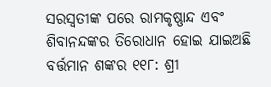ସରସ୍ୱତୀଙ୍କ ପରେ ରାମକୃଷ୍ଣାନ୍ଦ ଏବଂ ଶିବାନନ୍ଦଙ୍କର ତିରୋଧାନ ହୋଇ ଯାଇଅଛି ବର୍ତ୍ତମାନ ଶଙ୍କର ୧୧୮: ଶ୍ରୀ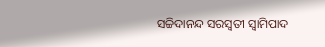ସଚ୍ଚିଦାନନ୍ଦ ସରସ୍ୱତୀ ସ୍ୱାମିପାଦ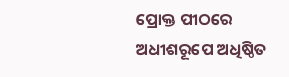ପ୍ରୋକ୍ତ ପୀଠରେ ଅଧୀଶରୂପେ ଅଧିଷ୍ଠିତ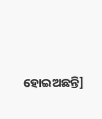ହୋଇଅଛନ୍ତି]